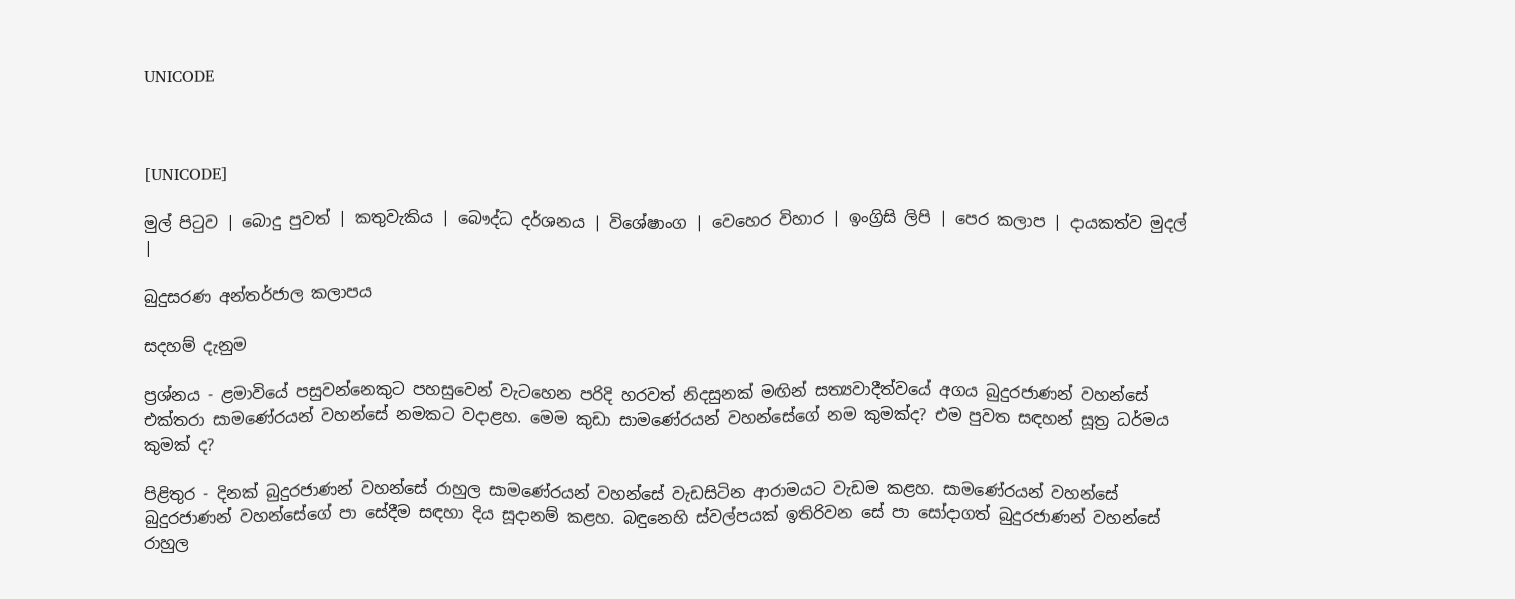UNICODE



[UNICODE]

මුල් පිටුව | බොදු පුවත් | කතුවැකිය | බෞද්ධ දර්ශනය | විශේෂාංග | වෙහෙර විහාර | ඉංග්‍රිසි ලිපි | පෙර කලාප | දායකත්ව මුදල් |

බුදුසරණ අන්තර්ජාල කලාපය

සදහම් දැනුම

ප්‍රශ්නය - ළමාවියේ පසුවන්නෙකුට පහසුවෙන් වැටහෙන පරිදි හරවත් නිදසුනක් මඟින් සත්‍යවාදීත්වයේ අගය බුදුරජාණන් වහන්සේ එක්තරා සාමණේරයන් වහන්සේ නමකට වදාළහ. මෙම කුඩා සාමණේරයන් වහන්සේගේ නම කුමක්ද? එම පුවත සඳහන් සූත්‍ර ධර්මය කුමක් ද?

පිළිතුර - දිනක් බුදුරජාණන් වහන්සේ රාහුල සාමණේරයන් වහන්සේ වැඩසිටින ආරාමයට වැඩම කළහ. සාමණේරයන් වහන්සේ බුදුරජාණන් වහන්සේගේ පා සේදීම සඳහා දිය සූදානම් කළහ. බඳුනෙහි ස්වල්පයක් ඉතිරිවන සේ පා සෝදාගත් බුදුරජාණන් වහන්සේ රාහුල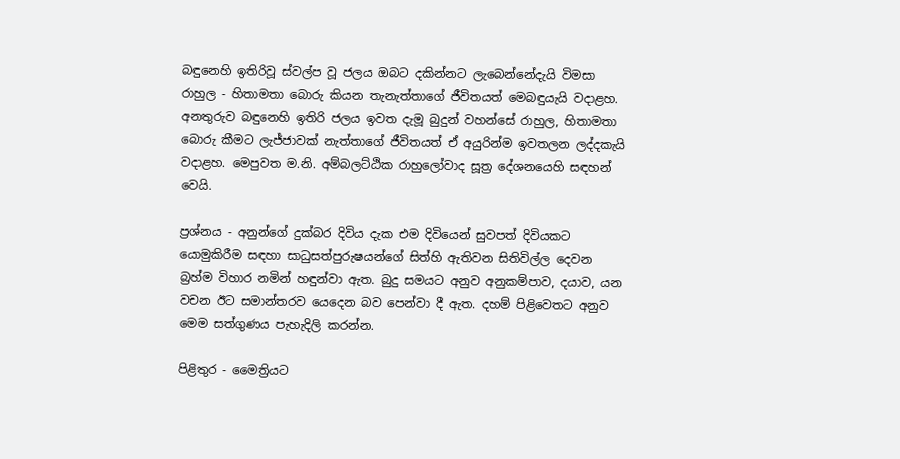බඳුනෙහි ඉතිරිවූ ස්වල්ප වූ ජලය ඔබට දකින්නට ලැබෙන්නේදැයි විමසා රාහුල - හිතාමතා බොරු කියන තැනැත්තාගේ ජීවිතයත් මෙබඳුයැයි වදාළහ. අනතුරුව බඳුනෙහි ඉතිරි ජලය ඉවත දැමූ බුදුන් වහන්සේ රාහුල, හිතාමතා බොරු කීමට ලැජ්ජාවක් නැත්තාගේ ජීවිතයත් ඒ අයුරින්ම ඉවතලන ලද්දකැයි වදාළහ. මෙපුවත ම.නි. අම්බලට්ඨික රාහුලෝවාද සූත්‍ර දේශනයෙහි සඳහන් වෙයි.

ප්‍රශ්නය - අනුන්ගේ දුක්බර දිවිය දැක එම දිවියෙන් සුවපත් දිවියකට යොමුකිරීම සඳහා සාධුසත්පුරුෂයන්ගේ සිත්හි ඇතිවන සිතිවිල්ල දෙවන බ්‍රහ්ම විහාර නමින් හඳුන්වා ඇත. බුදු සමයට අනුව අනුකම්පාව, දයාව, යන වචන ඊට සමාන්තරව යෙදෙන බව පෙන්වා දී ඇත. දහම් පිළිවෙතට අනුව මෙම සත්ගුණය පැහැදිලි කරන්න.

පිළිතුර - මෛත්‍රියට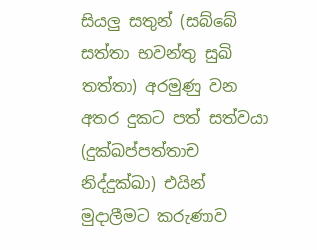සියලු සතුන් (සබ්බේ සත්තා භවන්තු සුඛි තත්තා) අරමුණු වන අතර දුකට පත් සත්වයා (දුක්ඛප්පත්තාච නිද්දුක්ඛා) එයින් මුදාලීමට කරුණාව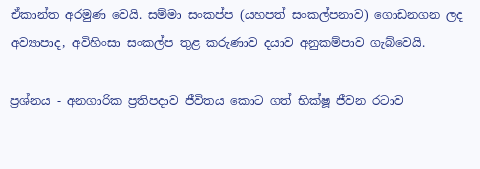ඒකාන්ත අරමුණ වෙයි. සම්මා සංකප්ප (යහපත් සංකල්පනාව) ගොඩනගන ලද අව්‍යාපාද, අවිහිංසා සංකල්ප තුළ කරුණාව දයාව අනුකම්පාව ගැබ්වෙයි.

ප්‍රශ්නය - අනගාරික ප්‍රතිපදාව ජීවිතය කොට ගත් භික්ෂූ ජීවන රටාව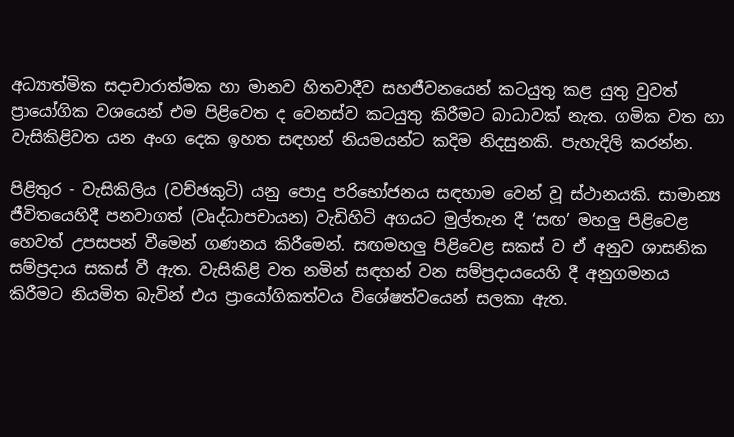අධ්‍යාත්මික සදාචාරාත්මක හා මානව හිතවාදීව සහජීවනයෙන් කටයුතු කළ යුතු වුවත් ප්‍රායෝගික වශයෙන් එම පිළිවෙත ද වෙනස්ව කටයුතු කිරීමට බාධාවක් නැත. ගමික වත හා වැසිකිළිවත යන අංග දෙක ඉහත සඳහන් නියමයන්ට කදිම නිදසුනකි. පැහැදිලි කරන්න.

පිළිතුර - වැසිකිලිය (වච්ඡකුටි) යනු පොදු පරිභෝජනය සඳහාම වෙන් වූ ස්ථානයකි. සාමාන්‍ය ජීවිතයෙහිදී පනවාගත් (වෘද්ධාපචායන) වැඩිහිටි අගයට මුල්තැන දී ‘සඟ’ මහලු පිළිවෙළ හෙවත් උපසපන් වීමෙන් ගණනය කිරීමෙන්. සඟමහලු පිළිවෙළ සකස් ව ඒ අනුව ශාසනික සම්ප්‍රදාය සකස් වී ඇත. වැසිකිළි වත නමින් සඳහන් වන සම්ප්‍රදායයෙහි දී අනුගමනය කිරීමට නියමිත බැවින් එය ප්‍රායෝගිකත්වය විශේෂත්වයෙන් සලකා ඇත.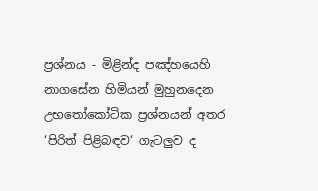ප්‍රශ්නය - මිළින්ද පඤ්හයෙහි නාගසේන හිමියන් මුහුනදෙන උභතෝකෝටික ප්‍රශ්නයන් අතර ‘පිරිත් පිළිබඳව‘ ගැටලුව ද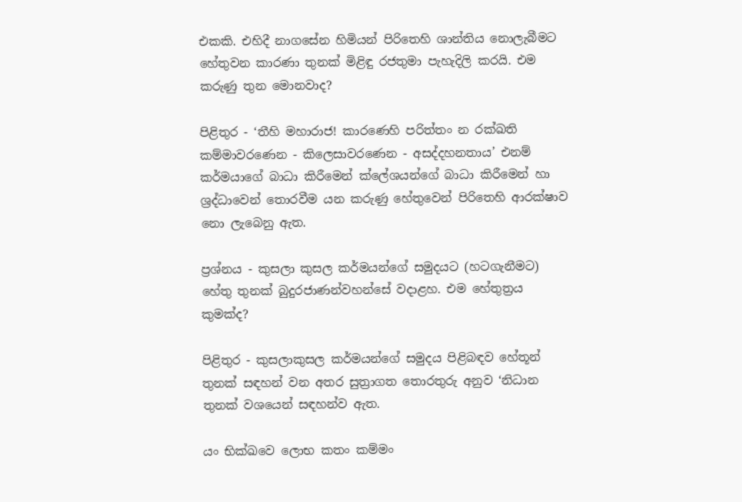එකකි. එහිදී නාගසේන හිමියන් පිරිතෙහි ශාන්තිය නොලැබීමට හේතුවන කාරණා තුනක් මිළිඳු රජතුමා පැහැදිලි කරයි. එම කරුණු තුන මොනවාද?

පිළිතුර - ‘තීහි මහාරාජ! කාරණෙහි පරිත්තං න රක්ඛති කම්මාවරණෙන - කිලෙසාවරණෙන - අසද්දහනතාය’ එනම් කර්මයාගේ බාධා කිරීමෙන් ක්ලේශයන්ගේ බාධා කිරීමෙන් හා ශ්‍රද්ධාවෙන් තොරවීම යන කරුණු හේතුවෙන් පිරිතෙහි ආරක්ෂාව නො ලැබෙනු ඇත.

ප්‍රශ්නය - කුසලා කුසල කර්මයන්ගේ සමුදයට (හටගැනීමට) හේතු තුනක් බුදුරජාණන්වහන්සේ වදාළහ. එම හේතුත්‍රය කුමක්ද?

පිළිතුර - කුසලාකුසල කර්මයන්ගේ සමුදය පිළිබඳව හේතූන් තුනක් සඳහන් වන අතර සුත්‍රාගත තොරතුරු අනුව ‘නිධාන තුනක් වශයෙන් සඳහන්ව ඇත.

යං භික්ඛවෙ ලොභ කතං කම්මං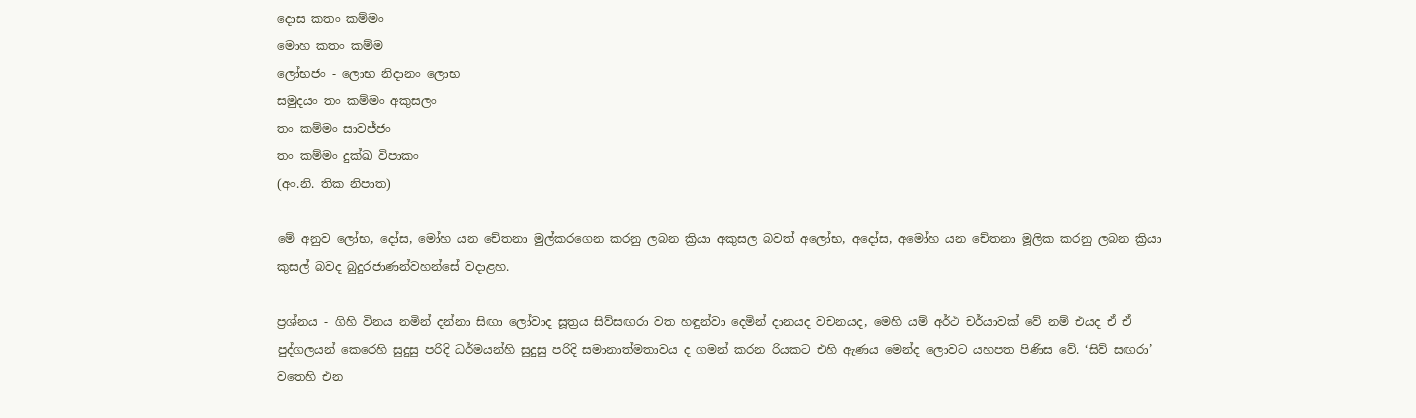දොස කතං කම්මං
මොහ කතං කම්ම
ලෝභජං - ලොභ නිදානං ලොභ
සමුදයං තං කම්මං අකුසලං
තං කම්මං සාවජ්ජං
තං කම්මං දුක්ඛ විපාකං
(අං.නි. තික නිපාත)

මේ අනුව ලෝභ, දෝස, මෝහ යන චේතනා මුල්කරගෙන කරනු ලබන ක්‍රියා අකුසල බවත් අලෝභ, අදෝස, අමෝහ යන චේතනා මූලික කරනු ලබන ක්‍රියා කුසල් බවද බුදුරජාණන්වහන්සේ වදාළහ.

ප්‍රශ්නය - ගිහි විනය නමින් දන්නා සිඟා ලෝවාද සූත්‍රය සිව්සඟරා වත හඳුන්වා දෙමින් දානයද වචනයද, මෙහි යම් අර්ථ චර්යාවක් වේ නම් එයද ඒ ඒ පුද්ගලයන් කෙරෙහි සුදුසු පරිදි ධර්මයන්හි සුදුසු පරිදි සමානාත්මතාවය ද ගමන් කරන රියකට එහි ඇණය මෙන්ද ලොවට යහපත පිණිස වේ. ‘සිව් සඟරා’ වතෙහි එන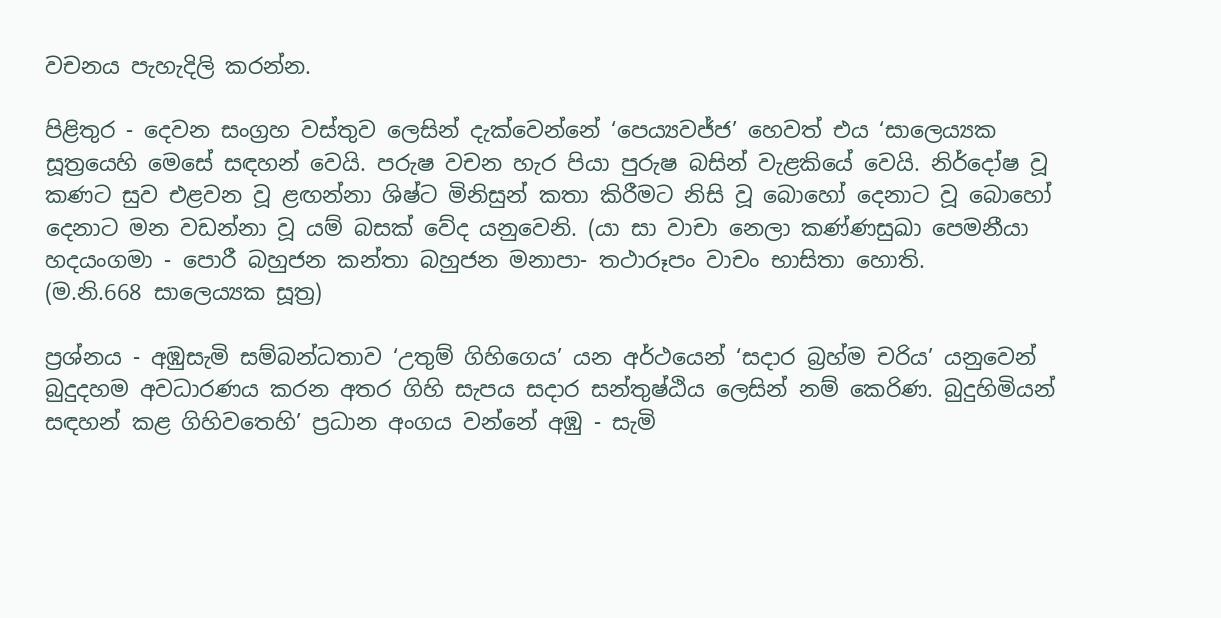වචනය පැහැදිලි කරන්න.

පිළිතුර - දෙවන සංග්‍රහ වස්තුව ලෙසින් දැක්වෙන්නේ ‘පෙය්‍යවජ්ජ’ හෙවත් එය ‘සාලෙය්‍යක සූත්‍රයෙහි මෙසේ සඳහන් වෙයි. පරුෂ වචන හැර පියා පුරුෂ බසින් වැළකියේ වෙයි. නිර්දෝෂ වූ කණට සුව එළවන වූ ළඟන්නා ශිෂ්ට මිනිසුන් කතා කිරීමට නිසි වූ බොහෝ දෙනාට වූ බොහෝ දෙනාට මන වඩන්නා වූ යම් බසක් වේද යනුවෙනි. (යා සා වාචා නෙලා කණ්ණසුඛා පෙමනීයා හදයංගමා - පොරී බහුජන කන්තා බහුජන මනාපා- තථාරූපං වාචං භාසිතා හොති.
(ම.නි.668 සාලෙය්‍යක සූත්‍ර)

ප්‍රශ්නය - අඹුසැමි සම්බන්ධතාව ‘උතුම් ගිහිගෙය’ යන අර්ථයෙන් ‘සදාර බ්‍රහ්ම චරිය’ යනුවෙන් බුදුදහම අවධාරණය කරන අතර ගිහි සැපය සදාර සන්තුෂ්ඨිය ලෙසින් නම් කෙරිණ. බුදුහිමියන් සඳහන් කළ ගිහිවතෙහි’ ප්‍රධාන අංගය වන්නේ අඹු - සැමි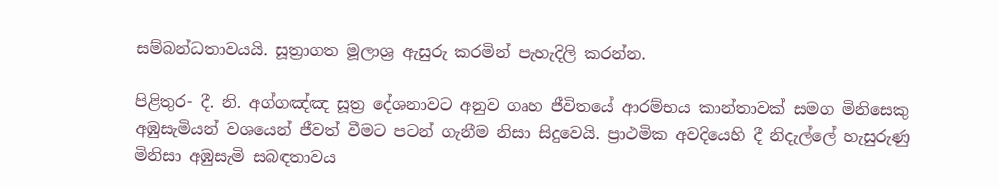සම්බන්ධතාවයයි. සූත්‍රාගත මූලාශ්‍ර ඇසුරු කරමින් පැහැදිලි කරන්න.

පිළිතුර- දී. නි. අග්ගඤ්ඤ සූත්‍ර දේශනාවට අනුව ගෘහ ජීවිතයේ ආරම්භය කාන්තාවක් සමග මිනිසෙකු අඹුසැමියන් වශයෙන් ජීවත් වීමට පටන් ගැනීම නිසා සිදුවෙයි. ප්‍රාථමික අවදියෙහි දී නිදැල්ලේ හැසුරුණු මිනිසා අඹුසැමි සබඳතාවය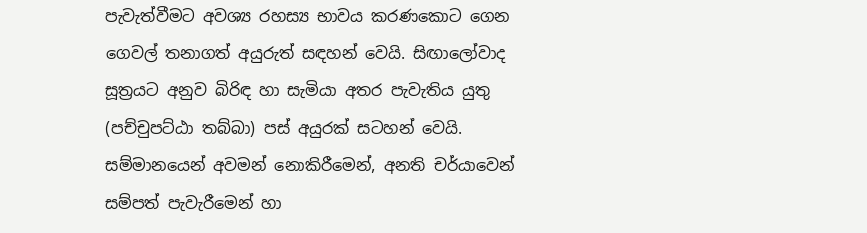පැවැත්වීමට අවශ්‍ය රහස්‍ය භාවය කරණකොට ගෙන ගෙවල් තනාගත් අයුරුත් සඳහන් වෙයි. සිඟාලෝවාද සූත්‍රයට අනුව බිරිඳ හා සැමියා අතර පැවැතිය යුතු (පච්චුපට්ඨා තබ්බා) පස් අයුරක් සටහන් වෙයි. සම්මානයෙන් අවමන් නොකිරීමෙන්, අනති චර්යාවෙන් සම්පත් පැවැරීමෙන් හා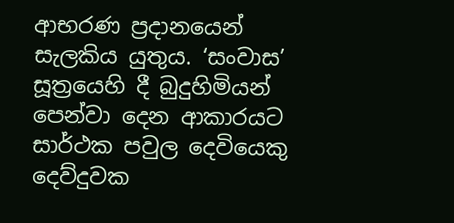ආභරණ ප්‍රදානයෙන් සැලකිය යුතුය. ‘සංවාස’ සූත්‍රයෙහි දී බුදුහිමියන් පෙන්වා දෙන ආකාරයට සාර්ථක පවුල දෙවියෙකු දෙව්දුවක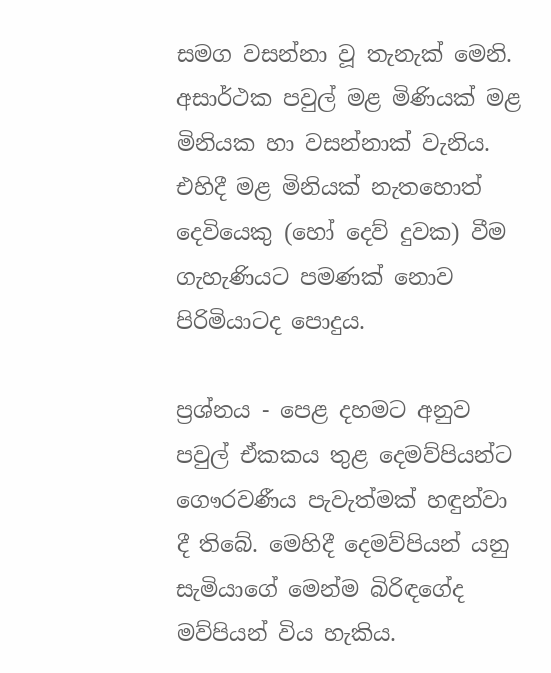සමග වසන්නා වූ තැනැක් මෙනි. අසාර්ථක පවුල් මළ මිණියක් මළ මිනියක හා වසන්නාක් වැනිය. එහිදී මළ මිනියක් නැතහොත් දෙවියෙකු (හෝ දෙව් දුවක) වීම ගැහැණියට පමණක් නොව පිරිමියාටද පොදුය.

ප්‍රශ්නය - පෙළ දහමට අනුව පවුල් ඒකකය තුළ දෙමව්පියන්ට ගෞරවණීය පැවැත්මක් හඳුන්වා දී තිබේ. මෙහිදී දෙමව්පියන් යනු සැමියාගේ මෙන්ම බිරිඳගේද මව්පියන් විය හැකිය.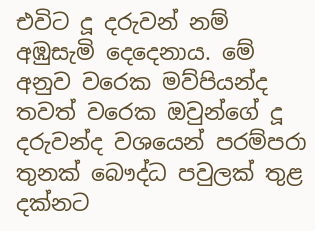එවිට දූ දරුවන් නම් අඹුසැමි දෙදෙනාය. මේ අනුව වරෙක මව්පියන්ද තවත් වරෙක ඔවුන්ගේ දූ දරුවන්ද වශයෙන් පරම්පරා තුනක් බෞද්ධ පවුලක් තුළ දක්නට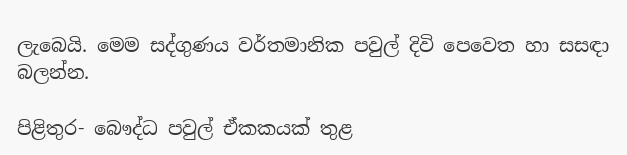ලැබෙයි. මෙම සද්ගුණය වර්තමානික පවුල් දිවි පෙවෙත හා සසඳා බලන්න.

පිළිතුර- බෞද්ධ පවුල් ඒකකයක් තුළ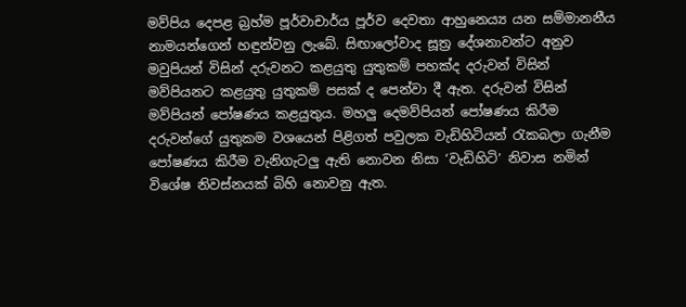මව්පිය දෙපළ බ්‍රහ්ම පූර්වාචාර්ය පූර්ව දෙවතා ආහුනෙය්‍ය යන සම්මානනීය නාමයන්ගෙන් හඳුන්වනු ලැබේ. සිඟාලෝවාද සූත්‍ර දේශනාවන්ට අනුව මවුපියන් විසින් දරුවනට කළයුතු යුතුකම් පහක්ද දරුවන් විසින් මව්පියනට කළයුතු යුතුකම් පසක් ද පෙන්වා දී ඇත. දරුවන් විසින් මව්පියන් පෝෂණය කළයුතුය. මහලු දෙමව්පියන් පෝෂණය කිරීම දරුවන්ගේ යුතුකම වශයෙන් පිළිගත් පවුලක වැඩිහිටියන් රැකබලා ගැනීම පෝෂණය කිරීම වැනිගැටලු ඇති නොවන නිසා ‘වැඩිහිටි’ නිවාස නමින් විශේෂ නිවස්නයක් බිහි නොවනු ඇත.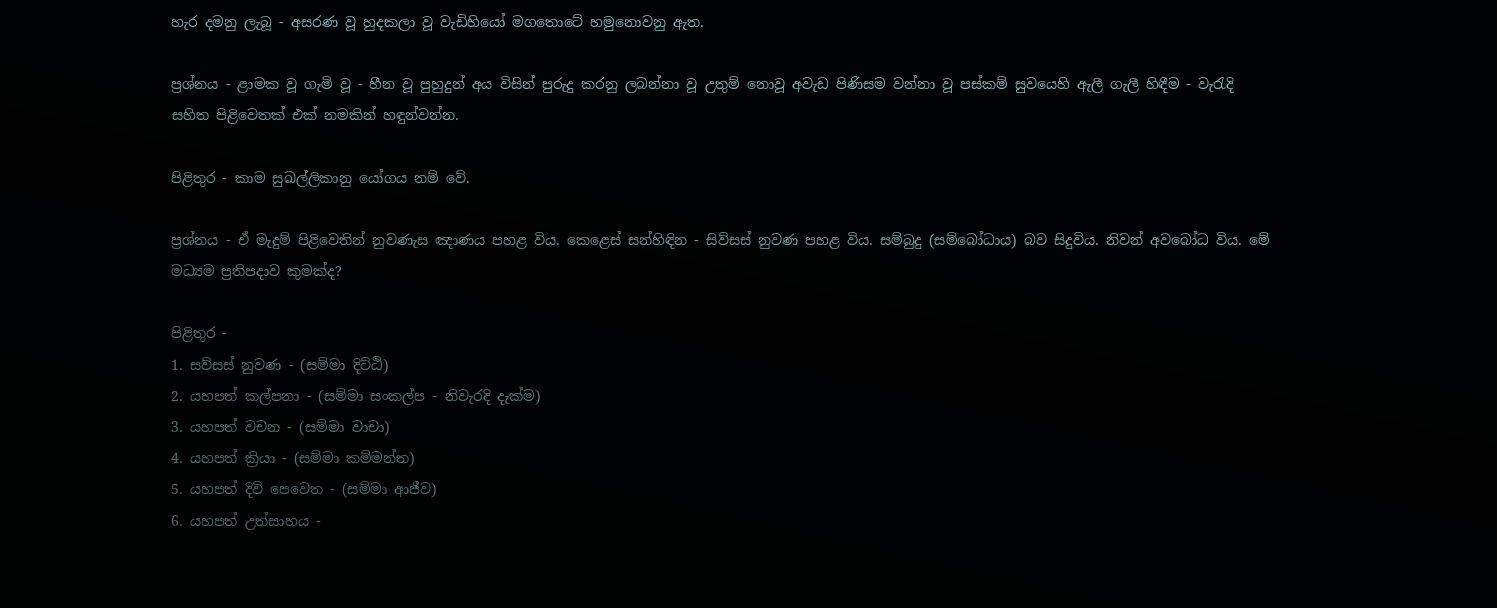හැර දමනු ලැබූ - අසරණ වූ හුදකලා වූ වැඩිහියෝ මගතොටේ හමුනොවනු ඇත.

ප්‍රශ්නය - ළාමක වූ ගැමි වූ - හීන වූ පුහුදුන් අය විසින් පුරුදු කරනු ලබන්නා වූ උතුම් නොවූ අවැඩ පිණිසම වන්නා වූ පස්කම් සුවයෙහි ඇලී ගැලී හිඳීම - වැරැදි සහිත පිළිවෙතක් එක් නමකින් හඳුන්වන්න.

පිළිතුර - කාම සුඛල්ලිකානු යෝගය නම් වේ.

ප්‍රශ්නය - ඒ මැදුම් පිළිවෙතින් නුවණැස ඤාණය පහළ විය. කෙළෙස් සන්හිඳින - සිව්සස් නුවණ පහළ විය. සම්බුදු (සම්බෝධාය) බව සිදුවිය. නිවන් අවබෝධ විය. මේ මධ්‍යම ප්‍රතිපදාව කුමක්ද?

පිළිතුර -
1. සව්සස් නුවණ - (සම්මා දිට්ඨි)
2. යහපත් කල්පනා - (සම්මා සංකල්ප - නිවැරදි දැක්ම)
3. යහපත් වචන - (සම්මා වාචා)
4. යහපත් ක්‍රියා - (සම්මා කම්මන්ත)
5. යහපත් දිවි පෙවෙත - (සම්මා ආජීව)
6. යහපත් උත්සාහය -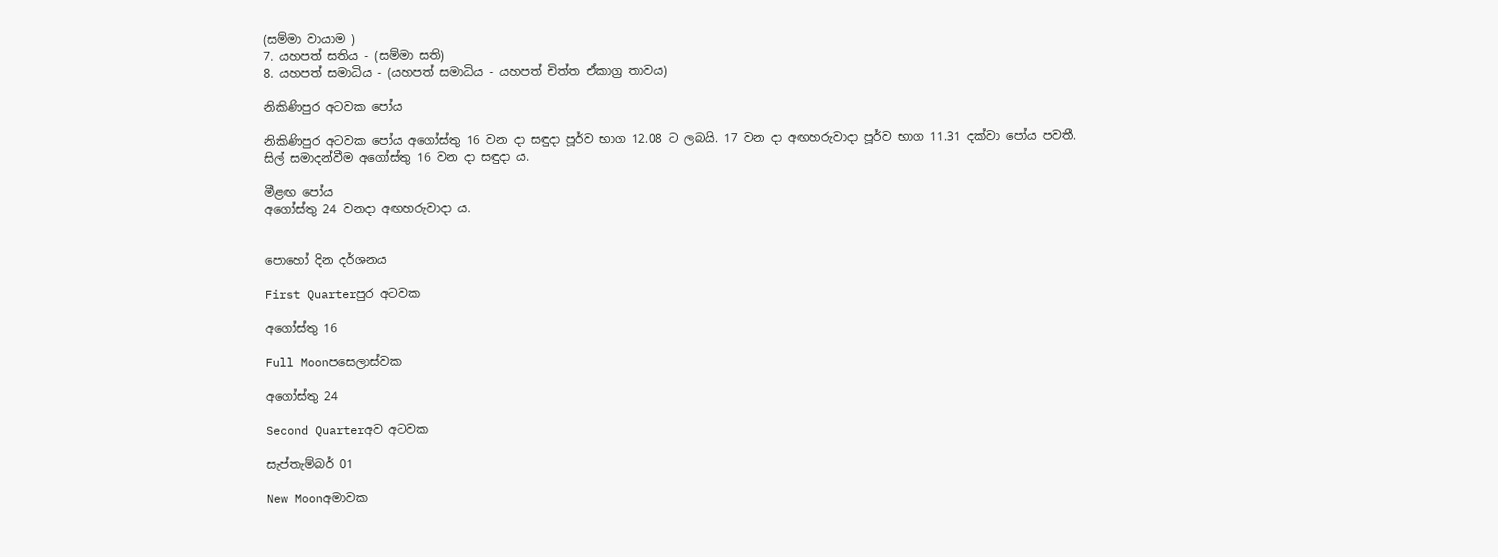(සම්මා වායාම )
7. යහපත් සතිය - (සම්මා සති)
8. යහපත් සමාධිය - (යහපත් සමාධිය - යහපත් චිත්ත ඒකාග්‍ර තාවය)

නිකිණිපුර අටවක පෝය

නිකිණිපුර අටවක පෝය අගෝස්තු 16 වන දා සඳුදා පූර්ව භාග 12.08 ට ලබයි. 17 වන දා අඟහරුවාදා පූර්ව භාග 11.31 දක්වා පෝය පවතී.
සිල් සමාදන්වීම අගෝස්තු 16 වන දා සඳුදා ය.

මීළඟ පෝය
අගෝස්තු 24 වනදා අඟහරුවාදා ය.


පොහෝ දින දර්ශනය

First Quarterපුර අටවක

අගෝස්තු 16

Full Moonපසෙලාස්වක

අගෝස්තු 24

Second Quarterඅව අටවක

සැප්තැම්බර් 01

New Moonඅමාවක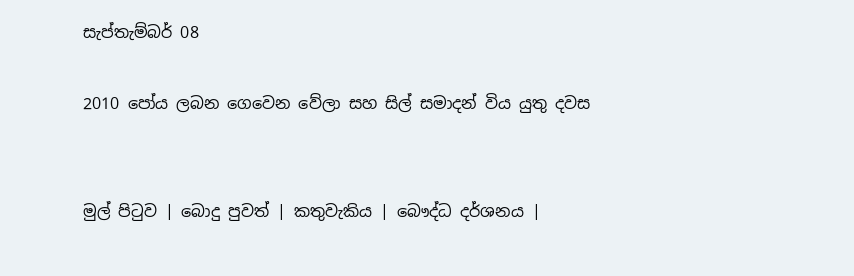සැප්තැම්බර් 08

2010 පෝය ලබන ගෙවෙන වේලා සහ සිල් සමාදන් විය යුතු දවස


මුල් පිටුව | බොදු පුවත් | කතුවැකිය | බෞද්ධ දර්ශනය |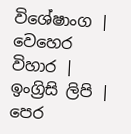විශේෂාංග | වෙහෙර විහාර | ඉංග්‍රිසි ලිපි | පෙර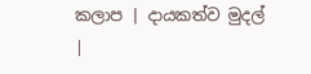කලාප | දායකත්ව මුදල් |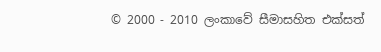© 2000 - 2010 ලංකාවේ සීමාසහිත එක්සත්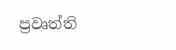ප්‍රවෘත්ති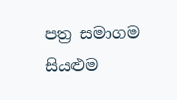පත්‍ර සමාගම
සියළුම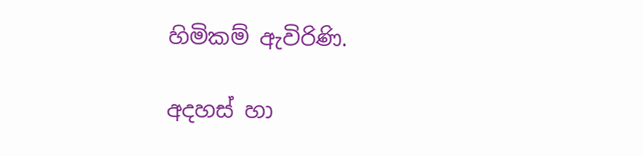හිමිකම් ඇවිරිණි.

අදහස් හා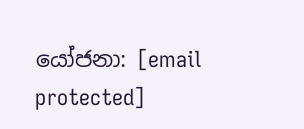යෝජනා: [email protected]